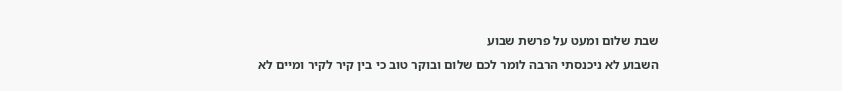שבת שלום ומעט על פרשת שבוע
השבוע לא ניכנסתי הרבה לומר לכם שלום ובוקר טוב כי בין קיר לקיר ומיים לא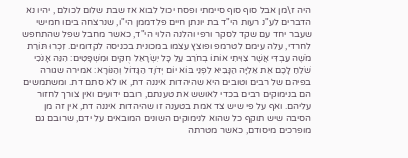היה ז\מן אבל סוף סוף סיימתי ופסח יכול לבוא אז שבת שלום לכולם , יהיו נא הדברים לע"נ רעות הי"ד בת יונתן חיים פלדממן הי"ו, שנרצחה ביםו חמישי שעבר יחד עם שקד לסקר ורפי והלנה הלוי הי"ד, כאשר מחבל שפל שהתחפש לחרדי, עלה עימם לטרמפ ופוצץ עצמו במכונית בכניסה לקדומים. זִכְרוּ תּוֹרַת מֹשֶׁה עַבְדִּי אֲשֶׁר צִוִּיתִי אוֹתוֹ בְחֹרֵב עַל כָּל יִשְׂרָאֵל חֻקִּים וּמִשְׁפָּטִים: הִנֵּה אָנֹכִי שֹׁלֵחַ לָכֶם אֵת אֵלִיָּה הַנָּבִיא לִפְנֵי בּוֹא יוֹם יְדֹוָד הַגָּדוֹל וְהַנּוֹרָא: אמירה שגורה בפיהם של רבים וטובים היא שהיהדות איננה דת, או לא סתם דת. ומשתמשים הם בנימוקים רבים בכדי לאושש את טענתם, רובם ידועים ואין צורך לחזור עליהם. ואף על פי שיש צד אמת בטענה זו שהיהדות איננה דת, אין זה מן הסיבה שיש תוקף כל שהוא לנימוקים השונים המובאים על ידם, שרובם גם מופרכים מיסודם, כאשר מטרתה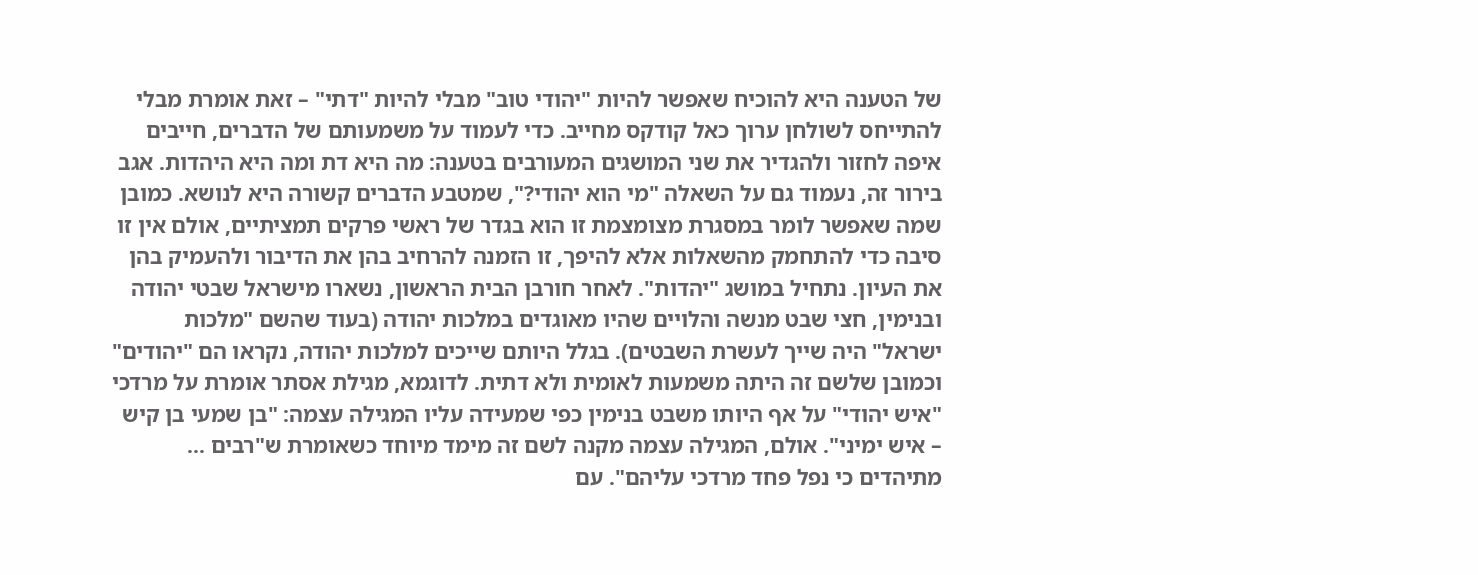של הטענה היא להוכיח שאפשר להיות "יהודי טוב" מבלי להיות "דתי" – זאת אומרת מבלי להתייחס לשולחן ערוך כאל קודקס מחייב. כדי לעמוד על משמעותם של הדברים, חייבים איפה לחזור ולהגדיר את שני המושגים המעורבים בטענה: מה היא דת ומה היא היהדות. אגב בירור זה, נעמוד גם על השאלה "מי הוא יהודי?", שמטבע הדברים קשורה היא לנושא. כמובן שמה שאפשר לומר במסגרת מצומצמת זו הוא בגדר של ראשי פרקים תמציתיים, אולם אין זו סיבה כדי להתחמק מהשאלות אלא להיפך, זו הזמנה להרחיב בהן את הדיבור ולהעמיק בהן את העיון. נתחיל במושג "יהדות". לאחר חורבן הבית הראשון, נשארו מישראל שבטי יהודה ובנימין, חצי שבט מנשה והלויים שהיו מאוגדים במלכות יהודה (בעוד שהשם "מלכות ישראל" היה שייך לעשרת השבטים). בגלל היותם שייכים למלכות יהודה, נקראו הם "יהודים" וכמובן שלשם זה היתה משמעות לאומית ולא דתית. לדוגמא, מגילת אסתר אומרת על מרדכי "איש יהודי" על אף היותו משבט בנימין כפי שמעידה עליו המגילה עצמה: "בן שמעי בן קיש – איש ימיני". אולם, המגילה עצמה מקנה לשם זה מימד מיוחד כשאומרת ש"רבים ... מתיהדים כי נפל פחד מרדכי עליהם". עם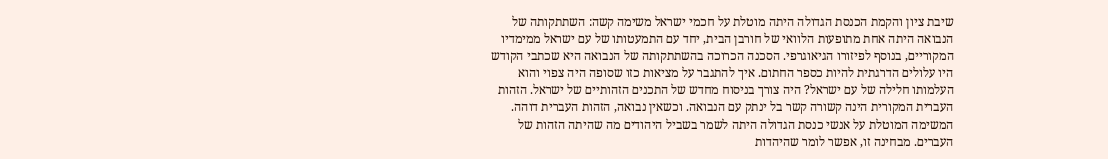שיבת ציון והקמת הכנסת הגדולה היתה מוטלת על חכמי ישראל משימה קשה: השתתקותה של הנבואה היתה אחת מתופעות הלוואי של חורבן הבית, יחד עם התמעטותו של עם ישראל ממימדיו המקוריים, בנוסף לפיזורו הגיאוגרפי. הסכנה הכרוכה בהשתתקותה של הנבואה היא שכתבי הקודש היו עלולים הדרגתית להיות כספר החתום. איך להתגבר על מציאות כזו שסופה היה צפוי והוא העלמותו חלילה של עם ישראל? היה צורך בניסוח מחדש של התכנים הזהותיים של ישראל. הזהות העברית המקורית הינה קשורה קשר בל ינתק עם הנבואה. וכשאין נבואה, הזהות העברית דוהה. המשימה המוטלת על אנשי כנסת הגדולה היתה לשמר בשביל היהודים מה שהיתה הזהות של העברים. מבחינה זו, אפשר לומר שהיהדות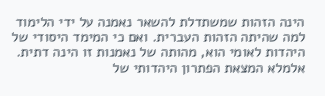הינה הזהות שמשתדלת להשאר נאמנה על ידי הלימוד למה שהיתה הזהות העברית. ואם כי המימד היסודי של היהדות לאומי הוא, מהותה של נאמנות זו הינה דתית. אלמלא המצאת הפתרון היהדותי של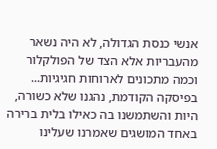אנשי כנסת הגדולה, לא היה נשאר מהעבריות אלא הצד של הפולקלור וכמה מתכונים לארוחות חגיגיות... בפיסקה הקודמת, נהגנו שלא כשורה, היות והשתמשנו בה כאילו בלית ברירה באחד המושגים שאמרנו שעלינו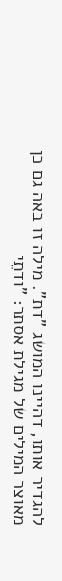להגדיר אותו, דהיינו המושג "דת". מילה זו באה גם כן מאוצר המילים של מגילת אסתר: "ודתֵי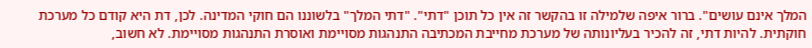המלך אינם עושים". ברור איפה שלמילה זו בהקשר זה אין כל תוכן "דתי". "דתי המלך" בלשוננו הם חוקי המדינה. לכן, דת היא קודם כל מערכת חוקתית. להיות דתי, זה להכיר בעליונותה של מערכת מחייבת המכתיבה התנהגות מסויימת ואוסרת התנהגות מסויימת. לא חשוב,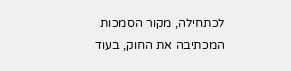לכתחילה, מקור הסמכות המכתיבה את החוק, בעוד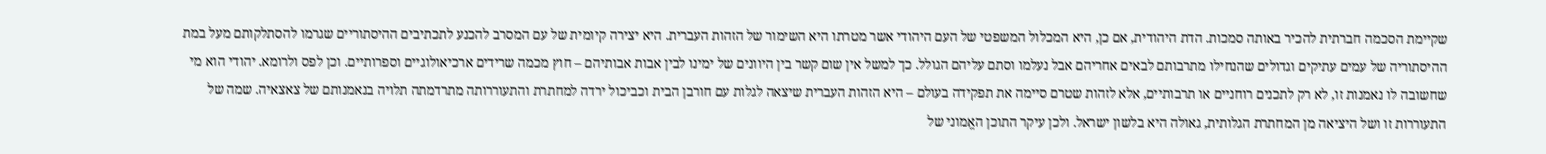שקיימת הסכמה חברתית להכיר באותה סמכות. הדת היהודית, אם כן, היא המכלול המשפטי של העם היהודי אשר מטרתו היא השימור של הזהות העברית. היא יצירה קיומית של עם המסרב להכנע לתכתיבים ההיסתוריים שגרמו להסתלקותם מעל במת ההיסתוריה של עמים עתיקים וגדולים שהנחילו מתרבותם לבאים אחריהם אבל נעלמו וסתם עליהם הגולל. כך למשל אין שום קשר בין היוונים של ימינו לבין אבות אבותיהם – חוץ מכמה שרידים ארכיאולוגיים וספרותיים. וכן לפס ולרומא. יהודי הוא מי שחשובה לו נאמנות זו, לא רק לתכנים רוחניים או תרבותיים, אלא לזהות שטרם סיימה את תפקידה בעולם – היא הזהות העברית שיצאה לגלות עם חורבן הבית וכביכול ירדה למחתרת והתעוררותה מתרדמתה תלויה בנאמנותם של צאצאיה. שמה של התעוררות זו ושל היציאה מן המחתרת הגלותית, גאולה היא בלשון ישראל. ולכן עיקר התוכן האֱמוני של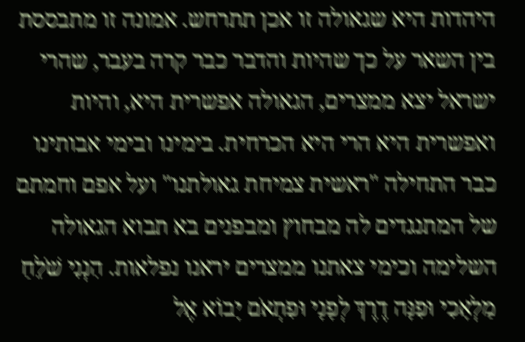היהדות היא שגאולה זו אכן תתרחש. אמונה זו מתבססת בין השאר על כך שהיות והדבר כבר קרה בעבר, שהרי ישראל יצא ממצרים, הגאולה אפשרית היא, והיות ואפשרית היא הרי היא הכרחית. בימינו ובימי אבותינו כבר התחילה "ראשית צמיחת גאולתנו" ועל אפם וחמתם של המתנגדים לה מבחוץ ומבפנים בא תבוא הגאולה השלימה וכימי צאתנו ממצרים יראנו נפלאות. הִנְנִי שֹׁלֵחַ מַלְאָכִי וּפִנָּה דֶרֶךְ לְפָנָי וּפִתְאֹם יָבוֹא אֶל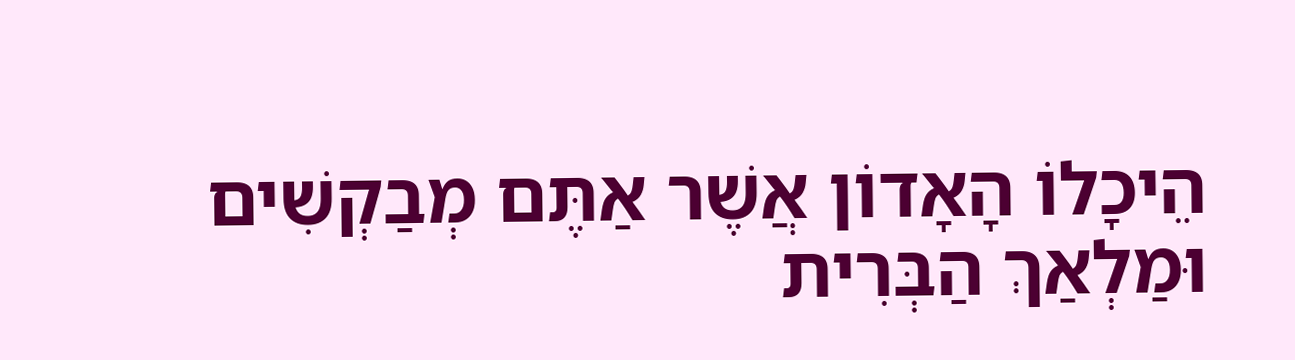הֵיכָלוֹ הָאָדוֹן אֲשֶׁר אַתֶּם מְבַקְשִׁים וּמַלְאַךְ הַבְּרִית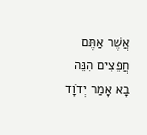אֲשֶׁר אַתֶּם חֲפֵצִים הִנֵּה בָא אָמַר יְדֹוָד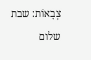צְבָאוֹת: שבת שלום